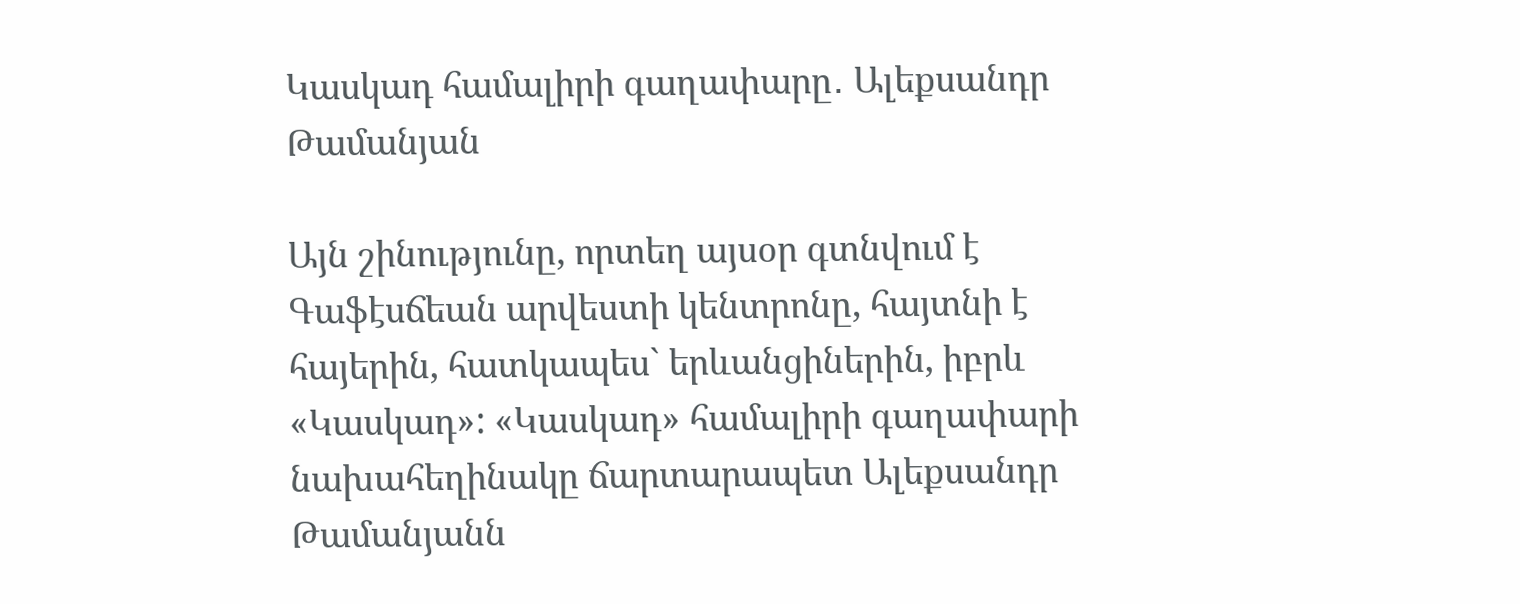Կասկադ համալիրի գաղափարը․ Ալեքսանդր Թամանյան

Այն շինությունը, որտեղ այսօր գտնվում է Գաֆէսճեան արվեստի կենտրոնը, հայտնի է հայերին, հատկապես` երևանցիներին, իբրև «Կասկադ»: «Կասկադ» համալիրի գաղափարի նախահեղինակը ճարտարապետ Ալեքսանդր Թամանյանն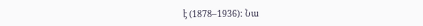է (1878–1936): Նա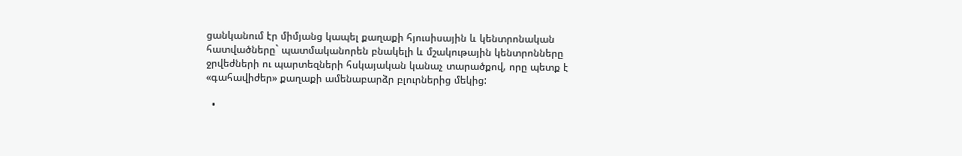ցանկանում էր միմյանց կապել քաղաքի հյուսիսային և կենտրոնական հատվածները` պատմականորեն բնակելի և մշակութային կենտրոնները ջրվեժների ու պարտեզների հսկայական կանաչ տարածքով, որը պետք է «գահավիժեր» քաղաքի ամենաբարձր բլուրներից մեկից:

  •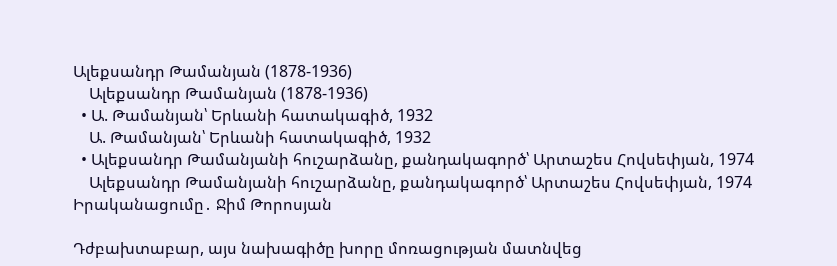Ալեքսանդր Թամանյան (1878-1936)
    Ալեքսանդր Թամանյան (1878-1936)
  • Ա. Թամանյան՝ Երևանի հատակագիծ, 1932
    Ա. Թամանյան՝ Երևանի հատակագիծ, 1932
  • Ալեքսանդր Թամանյանի հուշարձանը, քանդակագործ՝ Արտաշես Հովսեփյան, 1974
    Ալեքսանդր Թամանյանի հուշարձանը, քանդակագործ՝ Արտաշես Հովսեփյան, 1974
Իրականացումը․ Ջիմ Թորոսյան

Դժբախտաբար, այս նախագիծը խորը մոռացության մատնվեց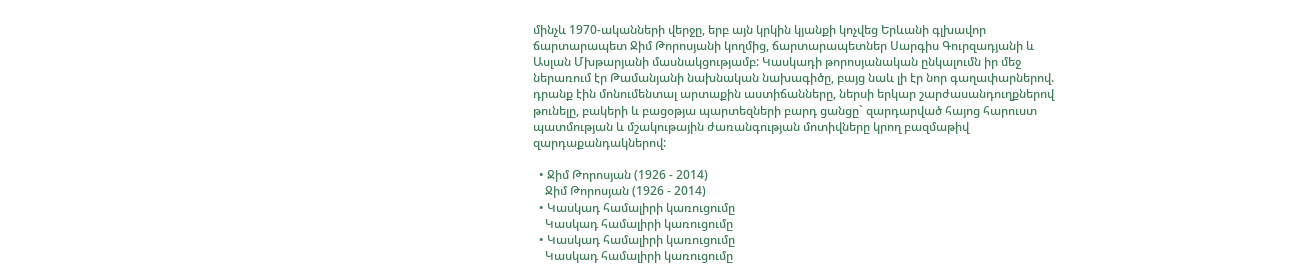մինչև 1970-ականների վերջը, երբ այն կրկին կյանքի կոչվեց Երևանի գլխավոր ճարտարապետ Ջիմ Թորոսյանի կողմից, ճարտարապետներ Սարգիս Գուրզադյանի և Ասլան Մխթարյանի մասնակցությամբ: Կասկադի թորոսյանական ընկալումն իր մեջ ներառում էր Թամանյանի նախնական նախագիծը, բայց նաև լի էր նոր գաղափարներով. դրանք էին մոնումենտալ արտաքին աստիճանները, ներսի երկար շարժասանդուղքներով թունելը, բակերի և բացօթյա պարտեզների բարդ ցանցը` զարդարված հայոց հարուստ պատմության և մշակութային ժառանգության մոտիվները կրող բազմաթիվ զարդաքանդակներով:

  • Ջիմ Թորոսյան (1926 - 2014)
    Ջիմ Թորոսյան (1926 - 2014)
  • Կասկադ համալիրի կառուցումը
    Կասկադ համալիրի կառուցումը
  • Կասկադ համալիրի կառուցումը
    Կասկադ համալիրի կառուցումը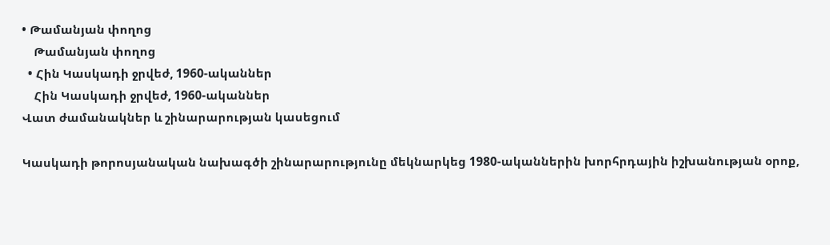• Թամանյան փողոց
    Թամանյան փողոց
  • Հին Կասկադի ջրվեժ, 1960-ականներ
    Հին Կասկադի ջրվեժ, 1960-ականներ
Վատ ժամանակներ և շինարարության կասեցում

Կասկադի թորոսյանական նախագծի շինարարությունը մեկնարկեց 1980-ականներին խորհրդային իշխանության օրոք,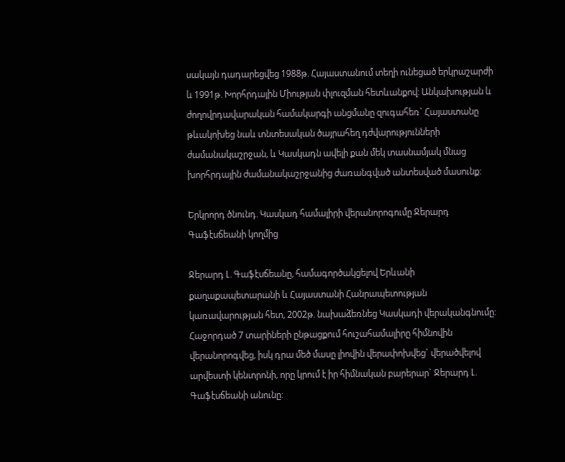սակայն դադարեցվեց 1988թ. Հայաստանում տեղի ունեցած երկրաշարժի և 1991թ. Խորհրդային Միության փլուզման հետևանքով: Անկախության և ժողովրդավարական համակարգի անցմանը զուգահեռ` Հայաստանը թևակոխեց նաև տնտեսական ծայրահեղ դժվարությունների ժամանակաշրջան, և Կասկադն ավելի քան մեկ տասնամյակ մնաց խորհրդային ժամանակաշրջանից ժառանգված անտեսված մասունք:

Երկրորդ ծնունդ. Կասկադ համալիրի վերանորոգումը Ջերարդ Գաֆէսճեանի կողմից

Ջերարդ Լ. Գաֆէսճեանը, համագործակցելով Երևանի քաղաքապետարանի և Հայաստանի Հանրապետության կառավարության հետ, 2002թ. նախաձեռնեց Կասկադի վերականգնումը: Հաջորդած 7 տարիների ընթացքում հուշահամալիրը հիմնովին վերանորոգվեց, իսկ դրա մեծ մասը լիովին վերափոխվեց` վերածվելով արվեստի կենտրոնի, որը կրում է իր հիմնական բարերար` Ջերարդ Լ. Գաֆէսճեանի անունը: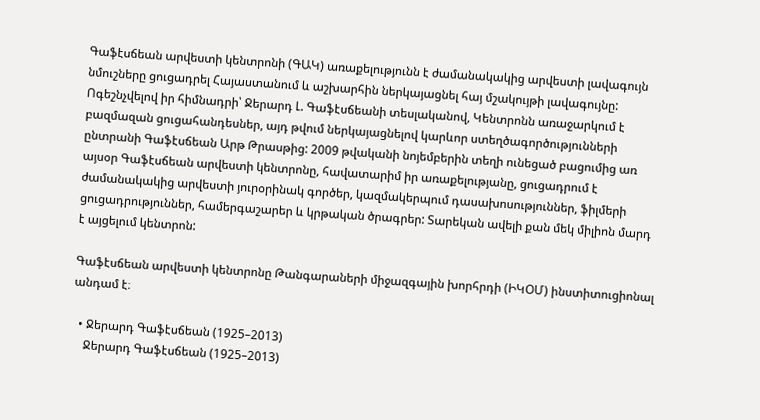Գաֆէսճեան արվեստի կենտրոնի (ԳԱԿ) առաքելությունն է ժամանակակից արվեստի լավագույն նմուշները ցուցադրել Հայաստանում և աշխարհին ներկայացնել հայ մշակույթի լավագույնը: Ոգեշնչվելով իր հիմնադրի՝ Ջերարդ Լ. Գաֆէսճեանի տեսլականով, Կենտրոնն առաջարկում է բազմազան ցուցահանդեսներ, այդ թվում ներկայացնելով կարևոր ստեղծագործությունների ընտրանի Գաֆէսճեան Արթ Թրասթից: 2009 թվականի նոյեմբերին տեղի ունեցած բացումից առ այսօր Գաֆէսճեան արվեստի կենտրոնը, հավատարիմ իր առաքելությանը, ցուցադրում է ժամանակակից արվեստի յուրօրինակ գործեր, կազմակերպում դասախոսություններ, ֆիլմերի ցուցադրություններ, համերգաշարեր և կրթական ծրագրեր: Տարեկան ավելի քան մեկ միլիոն մարդ է այցելում կենտրոն:

Գաֆէսճեան արվեստի կենտրոնը Թանգարաների միջազգային խորհրդի (ԻԿՕՄ) ինստիտուցիոնալ անդամ է։

  • Ջերարդ Գաֆէսճեան (1925–2013)
    Ջերարդ Գաֆէսճեան (1925–2013)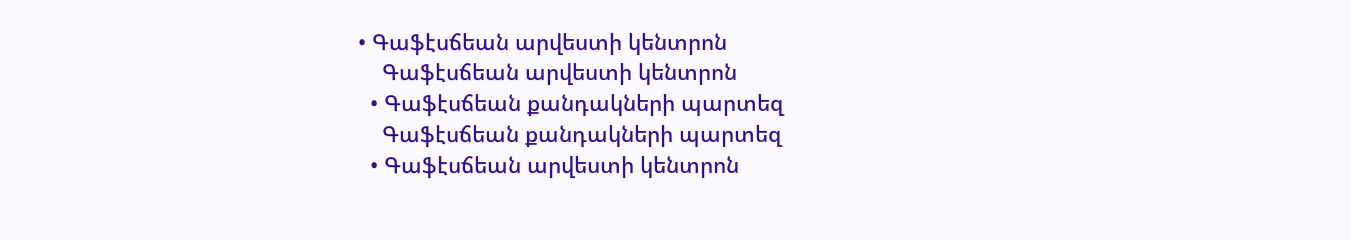• Գաֆէսճեան արվեստի կենտրոն
    Գաֆէսճեան արվեստի կենտրոն
  • Գաֆէսճեան քանդակների պարտեզ
    Գաֆէսճեան քանդակների պարտեզ
  • Գաֆէսճեան արվեստի կենտրոն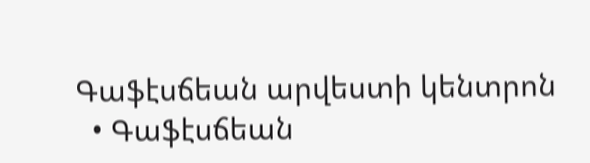Գաֆէսճեան արվեստի կենտրոն
  • Գաֆէսճեան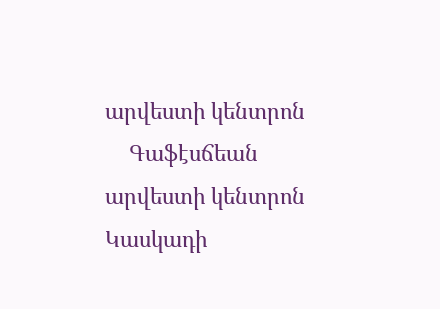արվեստի կենտրոն
    Գաֆէսճեան արվեստի կենտրոն
Կասկադի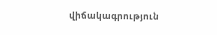վիճակագրություն